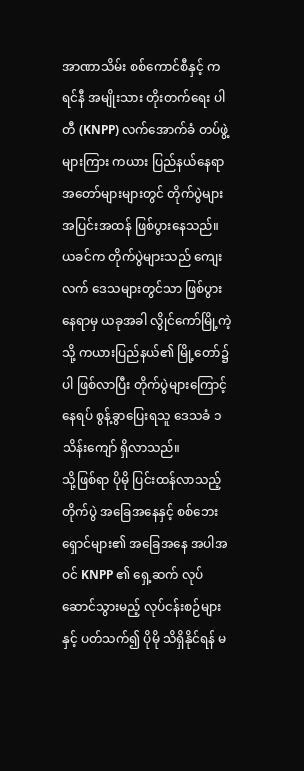အာဏာသိမ်း စစ်ကောင်စီနှင့် ကရင်နီ အမျိုးသား တိုးတက်ရေး ပါတီ (KNPP) လက်အောက်ခံ တပ်ဖွဲ့များကြား ကယား ပြည်နယ်နေရာ အတော်များများတွင် တိုက်ပွဲများ အပြင်းအထန် ဖြစ်ပွားနေသည်။
ယခင်က တိုက်ပွဲများသည် ကျေးလက် ဒေသများတွင်သာ ဖြစ်ပွားနေရာမှ ယခုအခါ လွိုင်ကော်မြို့ကဲ့သို့ ကယားပြည်နယ်၏ မြို့တော်၌ပါ ဖြစ်လာပြီး တိုက်ပွဲများကြောင့် နေရပ် စွန့်ခွာပြေးရသူ ဒေသခံ ၁ သိန်းကျော် ရှိလာသည်။
သို့ဖြစ်ရာ ပိုမို ပြင်းထန်လာသည့် တိုက်ပွဲ အခြေအနေနှင့် စစ်ဘေးရှောင်များ၏ အခြေအနေ အပါအဝင် KNPP ၏ ရှေ့ဆက် လုပ်ဆောင်သွားမည့် လုပ်ငန်းစဉ်များနှင့် ပတ်သက်၍ ပိုမို သိရှိနိုင်ရန် မ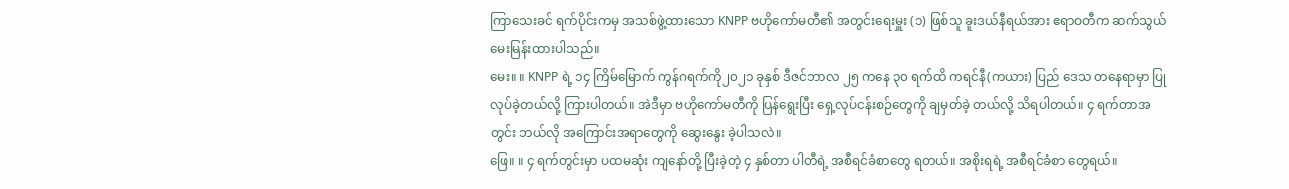ကြာသေးခင် ရက်ပိုင်းကမှ အသစ်ဖွဲ့ထားသော KNPP ဗဟိုကော်မတီ၏ အတွင်းရေးမှူး (၁) ဖြစ်သူ ခူးဒယ်နီရယ်အား ဧရာဝတီက ဆက်သွယ် မေးမြန်းထားပါသည်။
မေး။ ။ KNPP ရဲ့ ၁၄ ကြိမ်မြောက် ကွန်ဂရက်ကို၂၀၂၁ ခုနှစ် ဒီဇင်ဘာလ ၂၅ ကနေ ၃၀ ရက်ထိ ကရင်နီ(ကယား) ပြည် ဒေသ တနေရာမှာ ပြုလုပ်ခဲ့တယ်လို့ ကြားပါတယ်။ အဲဒီမှာ ဗဟိုကော်မတီကို ပြန်ရွေးပြီး ရှေ့လုပ်ငန်းစဉ်တွေကို ချမှတ်ခဲ့ တယ်လို့ သိရပါတယ်။ ၄ ရက်တာအတွင်း ဘယ်လို အကြောင်းအရာတွေကို ဆွေးနွေး ခဲ့ပါသလဲ။
ဖြေ။ ။ ၄ ရက်တွင်းမှာ ပထမဆုံး ကျနော်တို့ ပြီးခဲ့တဲ့ ၄ နှစ်တာ ပါတီရဲ့ အစီရင်ခံစာတွေ ရတယ်။ အစိုးရရဲ့ အစီရင်ခံစာ တွေရယ်။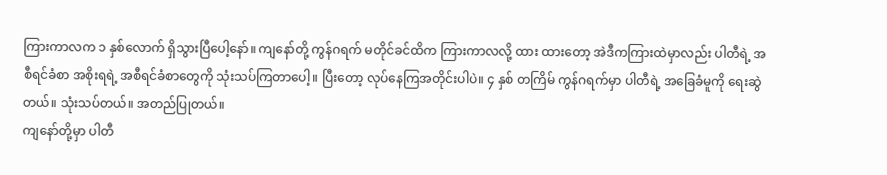ကြားကာလက ၁ နှစ်လောက် ရှိသွားပြီပေါ့နော်။ ကျနော်တို့ ကွန်ဂရက် မတိုင်ခင်ထိက ကြားကာလလို့ ထား ထားတော့ အဲဒီကကြားထဲမှာလည်း ပါတီရဲ့ အစီရင်ခံစာ အစိုးရရဲ့ အစီရင်ခံစာတွေကို သုံးသပ်ကြတာပေါ့။ ပြီးတော့ လုပ်နေကြအတိုင်းပါပဲ။ ၄ နှစ် တကြိမ် ကွန်ဂရက်မှာ ပါတီရဲ့ အခြေခံမူကို ရေးဆွဲတယ်။ သုံးသပ်တယ်။ အတည်ပြုတယ်။
ကျနော်တို့မှာ ပါတီ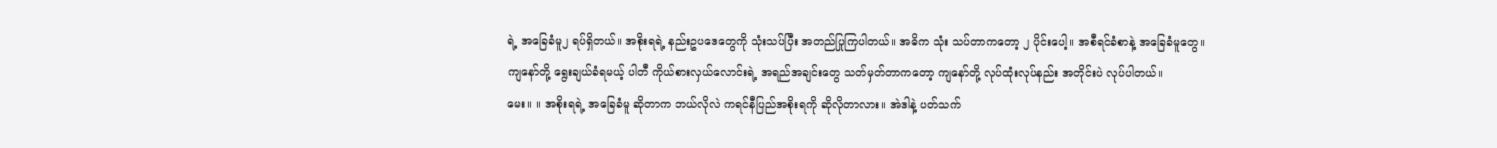ရဲ့ အခြေခံမူ၂ ရပ်ရှိတယ်။ အစိုးရရဲ့ နည်းဥပဒေတွေကို သုံးသပ်ပြီး အတည်ပြုကြပါတယ်။ အဓိက သုံး သပ်တာကတော့ ၂ ပိုင်းပေါ့။ အစီရင်ခံစာနဲ့ အခြေခံမူတွေ။ ကျနော်တို့ ရွေးချယ်ခံရမယ့် ပါတီ ကိုယ်စားလှယ်လောင်းရဲ့ အရည်အချင်းတွေ သတ်မှတ်တာကတော့ ကျနော်တို့ လုပ်ထုံးလုပ်နည်း အတိုင်းပဲ လုပ်ပါတယ်။
မေး။ ။ အစိုးရရဲ့ အခြေခံမူ ဆိုတာက ဘယ်လိုလဲ ကရင်နီပြည်အစိုးရကို ဆိုလိုတာလား။ အဲဒါနဲ့ ပတ်သက်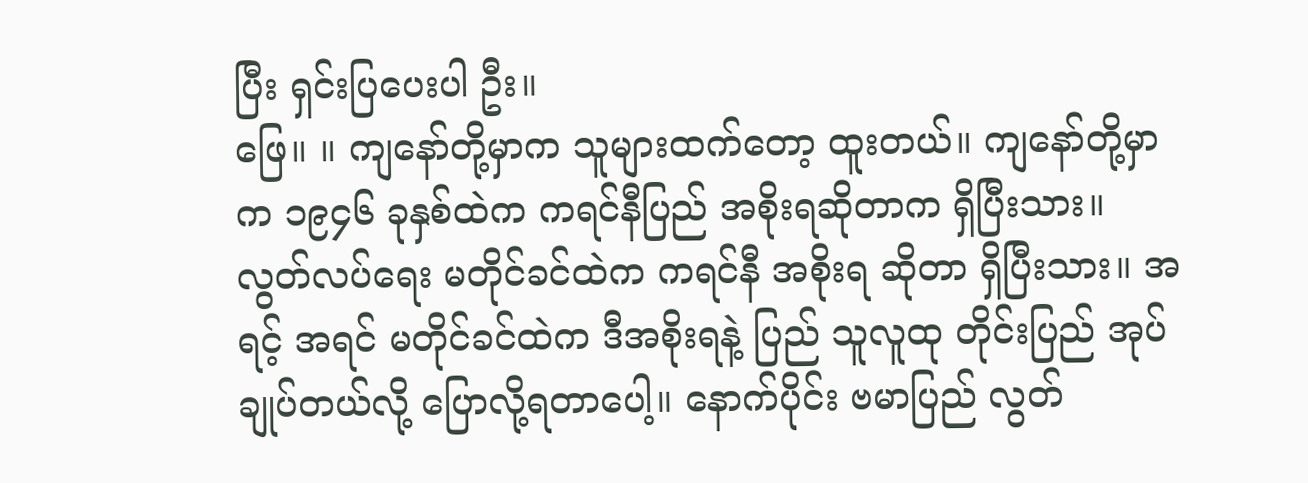ပြီး ရှင်းပြပေးပါ ဦး။
ဖြေ။ ။ ကျနော်တို့မှာက သူများထက်တော့ ထူးတယ်။ ကျနော်တို့မှာက ၁၉၄၆ ခုနှစ်ထဲက ကရင်နီပြည် အစိုးရဆိုတာက ရှိပြီးသား။ လွတ်လပ်ရေး မတိုင်ခင်ထဲက ကရင်နီ အစိုးရ ဆိုတာ ရှိပြီးသား။ အရင့် အရင် မတိုင်ခင်ထဲက ဒီအစိုးရနဲ့ ပြည် သူလူထု တိုင်းပြည် အုပ်ချုပ်တယ်လို့ ပြောလို့ရတာပေါ့။ နောက်ပိုင်း ဗမာပြည် လွတ်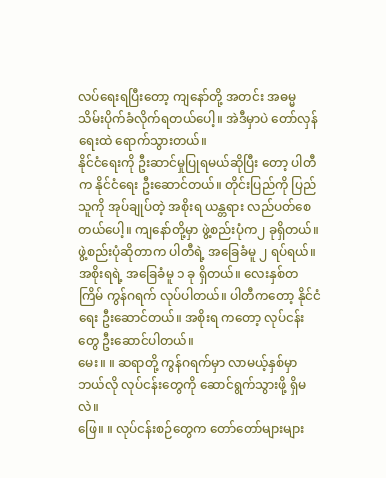လပ်ရေးရပြီးတော့ ကျနော်တို့ အတင်း အဓမ္မ သိမ်းပိုက်ခံလိုက်ရတယ်ပေါ့။ အဲဒီမှာပဲ တော်လှန်ရေးထဲ ရောက်သွားတယ်။
နိုင်ငံရေးကို ဦးဆာင်မှုပြုရမယ်ဆိုပြီး တော့ ပါတီက နိုင်ငံရေး ဦးဆောင်တယ်။ တိုင်းပြည်ကို ပြည်သူကို အုပ်ချုပ်တဲ့ အစိုးရ ယန္တရား လည်ပတ်စေတယ်ပေါ့။ ကျနော်တို့မှာ ဖွဲ့စည်းပုံက၂ ခုရှိတယ်။ ဖွဲ့စည်းပုံဆိုတာက ပါတီရဲ့ အခြေခံမူ ၂ ရပ်ရယ်။ အစိုးရရဲ့ အခြေခံမူ ၁ ခု ရှိတယ်။ လေးနှစ်တကြိမ် ကွန်ဂရက် လုပ်ပါတယ်။ ပါတီကတော့ နိုင်ငံရေး ဦးဆောင်တယ်။ အစိုးရ ကတော့ လုပ်ငန်းတွေ ဦးဆောင်ပါတယ်။
မေး။ ။ ဆရာတို့ ကွန်ဂရက်မှာ လာမယ့်နှစ်မှာ ဘယ်လို လုပ်ငန်းတွေကို ဆောင်ရွက်သွားဖို့ ရှိမလဲ။
ဖြေ။ ။ လုပ်ငန်းစဉ်တွေက တော်တော်များများ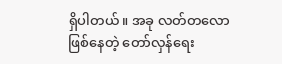ရှိပါတယ်။ အခု လတ်တလော ဖြစ်နေတဲ့ တော်လှန်ရေး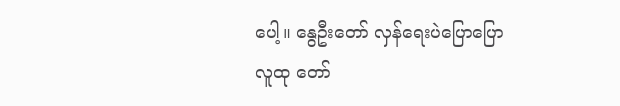ပေါ့။ နွေဦးတော် လှန်ရေးပဲပြောပြော လူထု တော်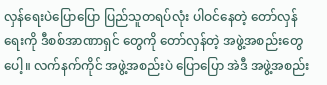လှန်ရေးပဲပြောပြော ပြည်သူတရပ်လုံး ပါဝင်နေတဲ့ တော်လှန်ရေးကို ဒီစစ်အာဏာရှင် တွေကို တော်လှန်တဲ့ အဖွဲ့အစည်းတွေပေါ့။ လက်နက်ကိုင် အဖွဲ့အစည်းပဲ ပြောပြော အဲဒီ အဖွဲ့အစည်း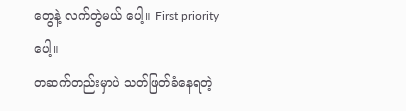တွေနဲ့ လက်တွဲမယ် ပေါ့။ First priority ပေါ့။
တဆက်တည်းမှာပဲ သတ်ဖြတ်ခံနေရတဲ့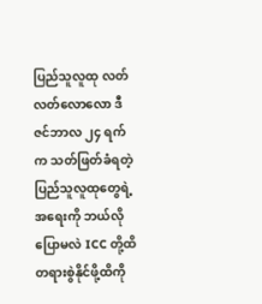ပြည်သူလူထု လတ်လတ်လောလော ဒီဇင်ဘာလ ၂၄ ရက်က သတ်ဖြတ်ခံရတဲ့ ပြည်သူလူထုတွေရဲ့ အရေးကို ဘယ်လို ပြောမလဲ ICC တို့ထိ တရားစွဲနိုင်ဖို့ထိကို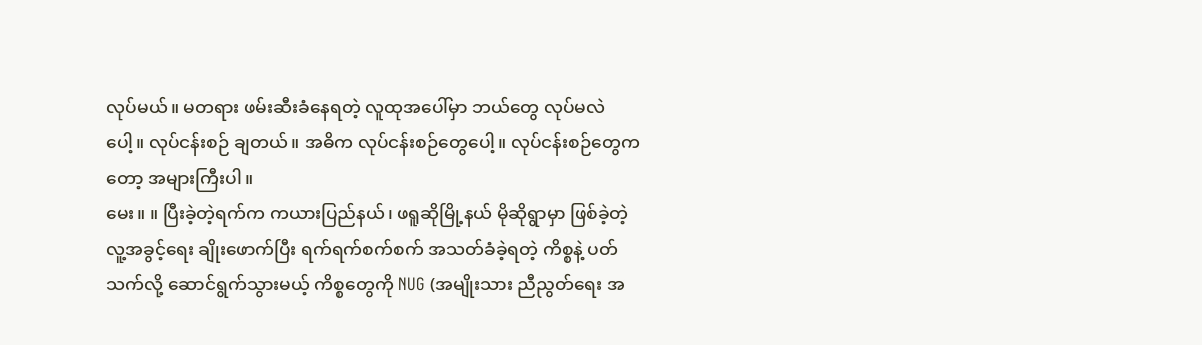လုပ်မယ်။ မတရား ဖမ်းဆီးခံနေရတဲ့ လူထုအပေါ်မှာ ဘယ်တွေ လုပ်မလဲပေါ့။ လုပ်ငန်းစဉ် ချတယ်။ အဓိက လုပ်ငန်းစဉ်တွေပေါ့။ လုပ်ငန်းစဉ်တွေကတော့ အများကြီးပါ။
မေး။ ။ ပြီးခဲ့တဲ့ရက်က ကယားပြည်နယ်၊ ဖရူဆိုမြို့နယ် မိုဆိုရွာမှာ ဖြစ်ခဲ့တဲ့ လူ့အခွင့်ရေး ချိုးဖောက်ပြီး ရက်ရက်စက်စက် အသတ်ခံခဲ့ရတဲ့ ကိစ္စနဲ့ ပတ်သက်လို့ ဆောင်ရွက်သွားမယ့် ကိစ္စတွေကို NUG (အမျိုးသား ညီညွတ်ရေး အ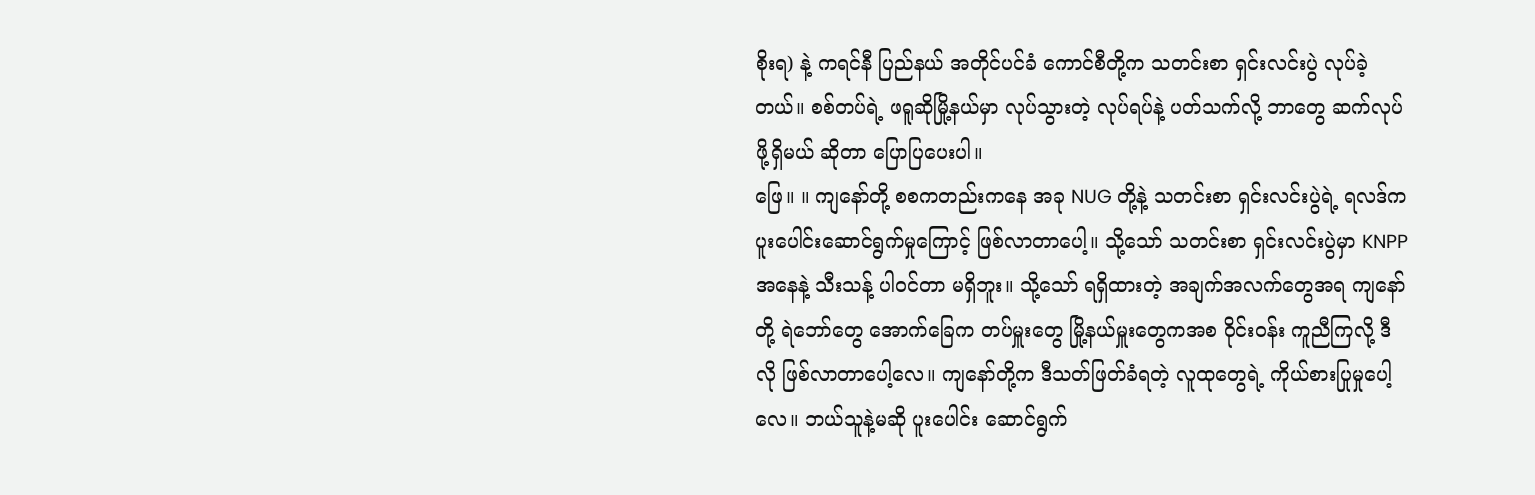စိုးရ) နဲ့ ကရင်နီ ပြည်နယ် အတိုင်ပင်ခံ ကောင်စီတို့က သတင်းစာ ရှင်းလင်းပွဲ လုပ်ခဲ့တယ်။ စစ်တပ်ရဲ့ ဖရူဆိုမြို့နယ်မှာ လုပ်သွားတဲ့ လုပ်ရပ်နဲ့ ပတ်သက်လို့ ဘာတွေ ဆက်လုပ်ဖို့ရှိမယ် ဆိုတာ ပြောပြပေးပါ။
ဖြေ။ ။ ကျနော်တို့ စစကတည်းကနေ အခု NUG တို့နဲ့ သတင်းစာ ရှင်းလင်းပွဲရဲ့ ရလဒ်က ပူးပေါင်းဆောင်ရွက်မှုကြောင့် ဖြစ်လာတာပေါ့။ သို့သော် သတင်းစာ ရှင်းလင်းပွဲမှာ KNPP အနေနဲ့ သီးသန့် ပါဝင်တာ မရှိဘူး။ သို့သော် ရရှိထားတဲ့ အချက်အလက်တွေအရ ကျနော်တို့ ရဲဘော်တွေ အောက်ခြေက တပ်မှူးတွေ မြို့နယ်မှူးတွေကအစ ဝိုင်းဝန်း ကူညီကြလို့ ဒီလို ဖြစ်လာတာပေါ့လေ။ ကျနော်တို့က ဒီသတ်ဖြတ်ခံရတဲ့ လူထုတွေရဲ့ ကိုယ်စားပြုမှုပေါ့လေ။ ဘယ်သူနဲ့မဆို ပူးပေါင်း ဆောင်ရွက်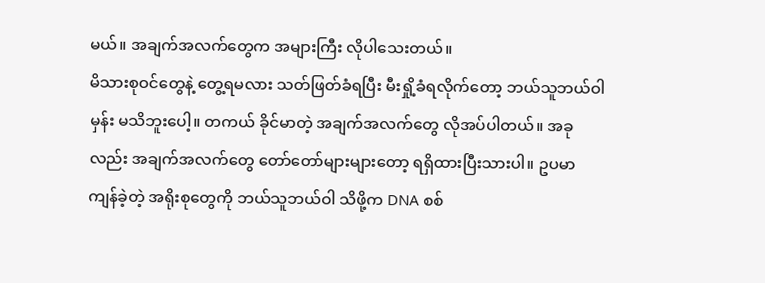မယ်။ အချက်အလက်တွေက အများကြီး လိုပါသေးတယ်။
မိသားစုဝင်တွေနဲ့ တွေ့ရမလား သတ်ဖြတ်ခံရပြီး မီးရှို့ခံရလိုက်တော့ ဘယ်သူဘယ်ဝါမှန်း မသိဘူးပေါ့။ တကယ် ခိုင်မာတဲ့ အချက်အလက်တွေ လိုအပ်ပါတယ်။ အခုလည်း အချက်အလက်တွေ တော်တော်များများတော့ ရရှိထားပြီးသားပါ။ ဥပမာ ကျန်ခဲ့တဲ့ အရိုးစုတွေကို ဘယ်သူဘယ်ဝါ သိဖို့က DNA စစ်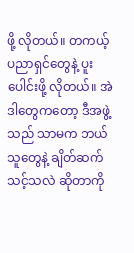ဖို့ လိုတယ်။ တကယ့် ပညာရှင်တွေနဲ့ ပူးပေါင်းဖို့ လိုတယ်။ အဲဒါတွေကတော့ ဒီအဖွဲ့သည် သာမက ဘယ်သူတွေနဲ့ ချိတ်ဆက်သင့်သလဲ ဆိုတာကို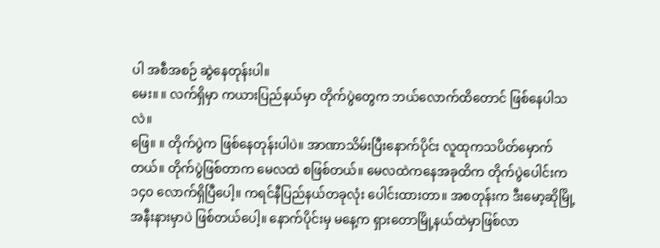ပါ အစီအစဉ် ဆွဲနေတုန်းပါ။
မေး။ ။ လက်ရှိမှာ ကယားပြည်နယ်မှာ တိုက်ပွဲတွေက ဘယ်လောက်ထိတောင် ဖြစ်နေပါသလဲ။
ဖြေ။ ။ တိုက်ပွဲက ဖြစ်နေတုန်းပါပဲ။ အာဏာသိမ်းပြီးနောက်ပိုင်း လူထုကသပိတ်မှောက်တယ်။ တိုက်ပွဲဖြစ်တာက မေလထဲ စဖြစ်တယ်။ မေလထဲကနေအခုထိက တိုက်ပွဲပေါင်းက ၁၄၀ လောက်ရှိပြီပေါ့။ ကရင်နီပြည်နယ်တခုလုံး ပေါင်းထားတာ။ အစတုန်းက ဒီးမော့ဆိုမြို့အနီးနားမှာပဲ ဖြစ်တယ်ပေါ့။ နောက်ပိုင်းမှ မနေ့က ရှားတောမြို့နယ်ထဲမှာဖြစ်လာ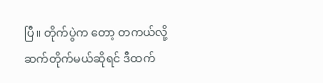ပြီ။ တိုက်ပွဲက တော့ တကယ်လို့ ဆက်တိုက်မယ်ဆိုရင် ဒီထက်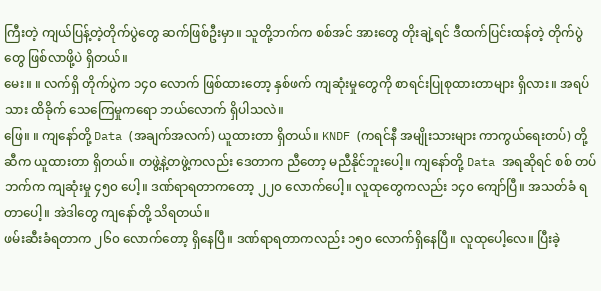ကြီးတဲ့ ကျယ်ပြန့်တဲ့တိုက်ပွဲတွေ ဆက်ဖြစ်ဦးမှာ။ သူတို့ဘက်က စစ်အင် အားတွေ တိုးချဲ့ရင် ဒီထက်ပြင်းထန်တဲ့ တိုက်ပွဲတွေ ဖြစ်လာဖို့ပဲ ရှိတယ်။
မေး။ ။ လက်ရှိ တိုက်ပွဲက ၁၄၀ လောက် ဖြစ်ထားတော့ နှစ်ဖက် ကျဆုံးမှုတွေကို စာရင်းပြုစုထားတာများ ရှိလား။ အရပ်သား ထိခိုက် သေကြေမှုကရော ဘယ်လောက် ရှိပါသလဲ။
ဖြေ။ ။ ကျနော်တို့ Data (အချက်အလက်) ယူထားတာ ရှိတယ်။ KNDF (ကရင်နီ အမျိုးသားများ ကာကွယ်ရေးတပ်) တို့ ဆီက ယူထားတာ ရှိတယ်။ တဖွဲ့နဲ့တဖွဲ့ကလည်း ဒေတာက ညီတော့ မညီနိုင်ဘူးပေါ့။ ကျနော်တို့ Data အရဆိုရင် စစ် တပ်ဘက်က ကျဆုံးမှု ၄၅၀ ပေါ့။ ဒဏ်ရာရတာကတော့ ၂၂၀ လောက်ပေါ့။ လူထုတွေကလည်း ၁၄၀ ကျော်ပြီ။ အသတ်ခံ ရတာပေါ့။ အဲဒါတွေ ကျနော်တို့ သိရတယ်။
ဖမ်းဆီးခံရတာက ၂၆၀ လောက်တော့ ရှိနေပြီ။ ဒဏ်ရာရတာကလည်း ၁၅၀ လောက်ရှိနေပြီ။ လူထုပေါ့လေ။ ပြီးခဲ့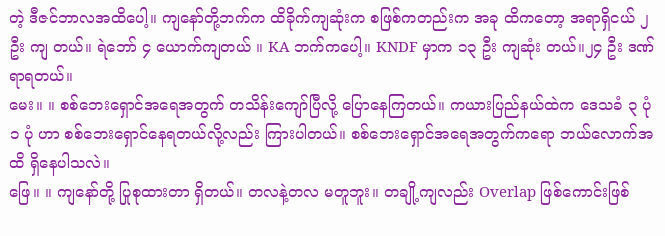တဲ့ ဒီဇင်ဘာလအထိပေါ့။ ကျနော်တို့ဘက်က ထိခိုက်ကျဆုံးက စဖြစ်ကတည်းက အခု ထိကတော့ အရာရှိငယ် ၂ ဦး ကျ တယ်။ ရဲဘော် ၄ ယောက်ကျတယ် ။ KA ဘက်ကပေါ့။ KNDF မှာက ၁၃ ဦး ကျဆုံး တယ်။၂၄ ဦး ဒဏ်ရာရတယ်။
မေး။ ။ စစ်ဘေးရှောင်အရေအတွက် တသိန်းကျော်ပြီလို့ ပြောနေကြတယ်။ ကယားပြည်နယ်ထဲက ဒေသခံ ၃ ပုံ ၁ ပုံ ဟာ စစ်ဘေးရှောင်နေရတယ်လို့လည်း ကြားပါတယ်။ စစ်ဘေးရှောင်အရေအတွက်ကရော ဘယ်လောက်အထိ ရှိနေပါသလဲ။
ဖြေ။ ။ ကျနော်တို့ ပြုစုထားတာ ရှိတယ်။ တလနဲ့တလ မတူဘူး။ တချို့ကျလည်း Overlap ဖြစ်ကောင်းဖြစ်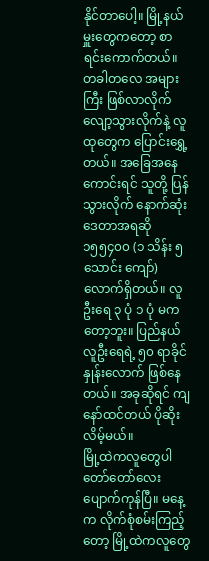နိုင်တာပေါ့။ မြို့နယ်မှူးတွေကတော့ စာရင်းကောက်တယ်။ တခါတလေ အများကြီး ဖြစ်လာလိုက် လျော့သွားလိုက်နဲ့ လူထုတွေက ပြောင်းရွှေ့တယ်။ အခြေအနေကောင်းရင် သူတို့ ပြန်သွားလိုက် နောက်ဆုံး ဒေတာအရဆို ၁၅၅၄၀၀ (၁ သိန်း ၅ သောင်း ကျော်) လောက်ရှိတယ်။ လူဦးရေ ၃ ပုံ ၁ ပုံ မကတော့ဘူး။ ပြည်နယ်လူဦးရေရဲ့ ၅၀ ရာခိုင်နှုန်းလောက် ဖြစ်နေတယ်။ အခုဆိုရင် ကျနော်ထင်တယ် ပိုဆိုးလိမ့်မယ်။
မြို့ထဲကလူတွေပါ တော်တော်လေး ပျောက်ကုန်ပြီ။ မနေ့က လိုက်စုံစမ်းကြည့် တော့ မြို့ထဲကလူတွေ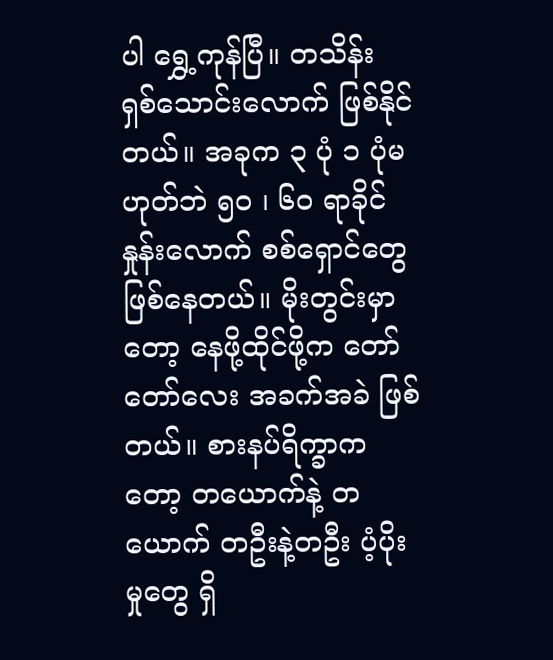ပါ ရွှေ့ကုန်ပြီ။ တသိန်း ရှစ်သောင်းလောက် ဖြစ်နိုင်တယ်။ အခုက ၃ ပုံ ၁ ပုံမဟုတ်ဘဲ ၅၀ ၊ ၆၀ ရာခိုင် နှုန်းလောက် စစ်ရှောင်တွေ ဖြစ်နေတယ်။ မိုးတွင်းမှာတော့ နေဖို့ထိုင်ဖို့က တော်တော်လေး အခက်အခဲ ဖြစ်တယ်။ စားနပ်ရိက္ခာကတော့ တယောက်နဲ့ တယောက် တဦးနဲ့တဦး ပံ့ပိုးမှုတွေ ရှိ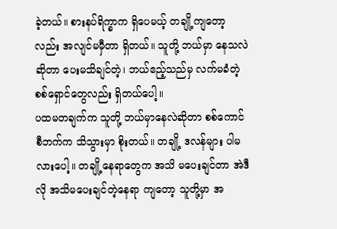ခဲ့တယ်။ စားနပ်ရိက္ခာက ရှိပေမယ့် တချို့ကျတော့လည်း အလျင်မမှီတာ ရှိတယ်။ သူတို့ ဘယ်မှာ နေသလဲဆိုတာ ပေးမသိချင်တဲ့၊ ဘယ်ဧည့်သည်မှ လက်မခံတဲ့ စစ်ရှောင်တွေလည်း ရှိတယ်ပေါ့။
ပထမတချက်က သူတို့ ဘယ်မှာနေလဲဆိုတာ စစ်ကောင်စီဘက်က သိသွားမှာ စိုးတယ်။ တချို့ ဒလန်များ ပါမလားပေါ့။ တချို့နေရာတွေက အသိ မပေးချင်တာ အဲဒီလို အသိမပေးချင်တဲ့နေရာ ကျတော့ သူတို့မှာ အ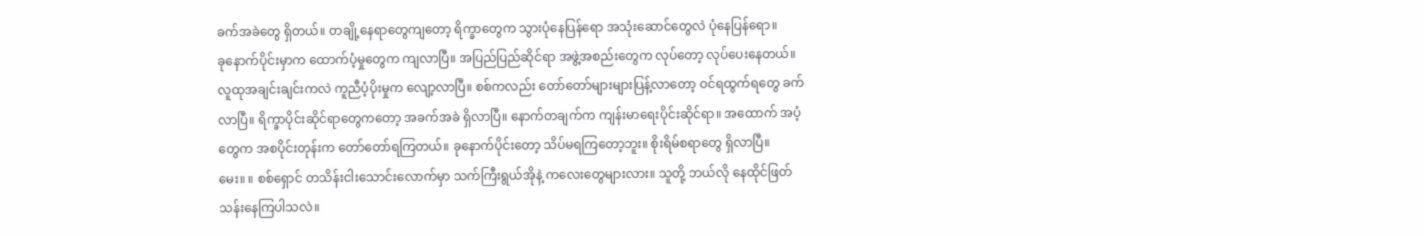ခက်အခဲတွေ ရှိတယ်။ တချို့နေရာတွေကျတော့ ရိက္ခာတွေက သွားပုံနေပြန်ရော အသုံးဆောင်တွေလဲ ပုံနေပြန်ရော။
ခုနောက်ပိုင်းမှာက ထောက်ပံ့မှုတွေက ကျလာပြီ။ အပြည်ပြည်ဆိုင်ရာ အဖွဲ့အစည်းတွေက လုပ်တော့ လုပ်ပေးနေတယ်။ လူထုအချင်းချင်းကလဲ ကူညီပံ့ပိုးမှုက လျော့လာပြီ။ စစ်ကလည်း တော်တော်များများပြန့်လာတော့ ဝင်ရထွက်ရတွေ ခက်လာပြီ။ ရိက္ခာပိုင်းဆိုင်ရာတွေကတော့ အခက်အခဲ ရှိလာပြီ။ နောက်တချက်က ကျန်းမာရေးပိုင်းဆိုင်ရာ။ အထောက် အပံ့တွေက အစပိုင်းတုန်းက တော်တော်ရကြတယ်။ ခုနောက်ပိုင်းတော့ သိပ်မရကြတော့ဘူး။ စိုးရိမ်စရာတွေ ရှိလာပြီ။
မေး။ ။ စစ်ရှောင် တသိန်းငါးသောင်းလောက်မှာ သက်ကြီးရွယ်အိုနဲ့ ကလေးတွေများလား။ သူတို့ ဘယ်လို နေထိုင်ဖြတ်သန်းနေကြပါသလဲ။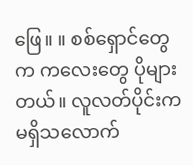ဖြေ။ ။ စစ်ရှောင်တွေက ကလေးတွေ ပိုများတယ်။ လူလတ်ပိုင်းက မရှိသလောက်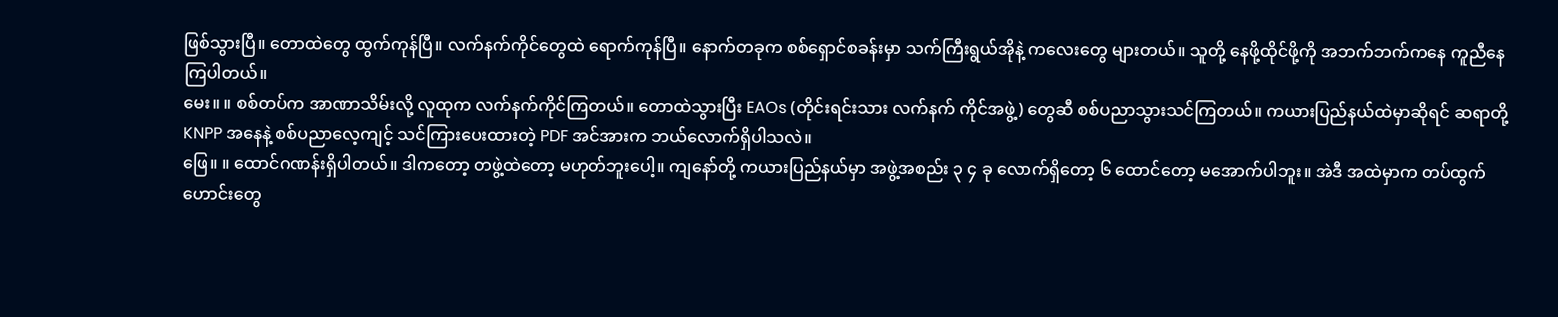ဖြစ်သွားပြီ။ တောထဲတွေ ထွက်ကုန်ပြီ။ လက်နက်ကိုင်တွေထဲ ရောက်ကုန်ပြီ။ နောက်တခုက စစ်ရှောင်စခန်းမှာ သက်ကြီးရွယ်အိုနဲ့ ကလေးတွေ များတယ်။ သူတို့ နေဖို့ထိုင်ဖို့ကို အဘက်ဘက်ကနေ ကူညီနေကြပါတယ်။
မေး။ ။ စစ်တပ်က အာဏာသိမ်းလို့ လူထုက လက်နက်ကိုင်ကြတယ်။ တောထဲသွားပြီး EAOs (တိုင်းရင်းသား လက်နက် ကိုင်အဖွဲ့) တွေဆီ စစ်ပညာသွားသင်ကြတယ်။ ကယားပြည်နယ်ထဲမှာဆိုရင် ဆရာတို့ KNPP အနေနဲ့ စစ်ပညာလေ့ကျင့် သင်ကြားပေးထားတဲ့ PDF အင်အားက ဘယ်လောက်ရှိပါသလဲ။
ဖြေ။ ။ ထောင်ဂဏန်းရှိပါတယ်။ ဒါကတော့ တဖွဲ့ထဲတော့ မဟုတ်ဘူးပေါ့။ ကျနော်တို့ ကယားပြည်နယ်မှာ အဖွဲ့အစည်း ၃ ၄ ခု လောက်ရှိတော့ ၆ ထောင်တော့ မအောက်ပါဘူး။ အဲဒီ အထဲမှာက တပ်ထွက်ဟောင်းတွေ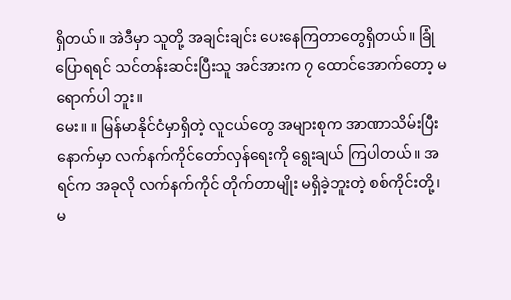ရှိတယ်။ အဲဒီမှာ သူတို့ အချင်းချင်း ပေးနေကြတာတွေရှိတယ်။ ခြုံပြောရရင် သင်တန်းဆင်းပြီးသူ အင်အားက ၇ ထောင်အောက်တော့ မရောက်ပါ ဘူး။
မေး။ ။ မြန်မာနိုင်ငံမှာရှိတဲ့ လူငယ်တွေ အများစုက အာဏာသိမ်းပြီးနောက်မှာ လက်နက်ကိုင်တော်လှန်ရေးကို ရွေးချယ် ကြပါတယ်။ အရင်က အခုလို လက်နက်ကိုင် တိုက်တာမျိုး မရှိခဲ့ဘူးတဲ့ စစ်ကိုင်းတို့၊ မ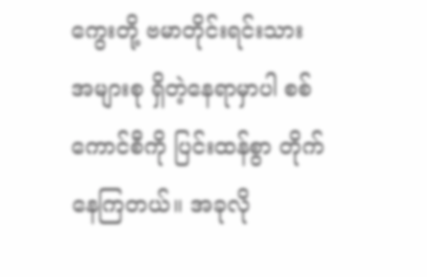ကွေးတို့ ဗမာတိုင်းရင်းသား အများစု ရှိတဲ့နေရာမှာပါ စစ်ကောင်စီကို ပြင်းထန်စွာ တိုက်နေကြတယ်။ အခုလို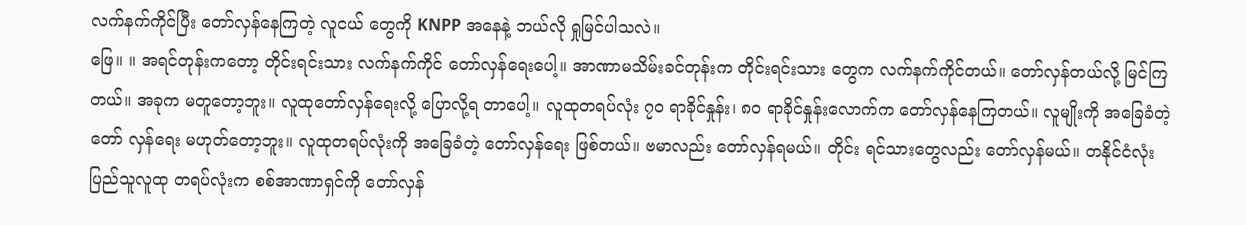လက်နက်ကိုင်ပြီး တော်လှန်နေကြတဲ့ လူငယ် တွေကို KNPP အနေနဲ့ ဘယ်လို ရှုမြင်ပါသလဲ။
ဖြေ။ ။ အရင်တုန်းကတော့ တိုင်းရင်းသား လက်နက်ကိုင် တော်လှန်ရေးပေါ့။ အာဏာမသိမ်းခင်တုန်းက တိုင်းရင်းသား တွေက လက်နက်ကိုင်တယ်။ တော်လှန်တယ်လို့ မြင်ကြတယ်။ အခုက မတူတော့ဘူး။ လူထုတော်လှန်ရေးလို့ ပြောလို့ရ တာပေါ့။ လူထုတရပ်လုံး ၇၀ ရာခိုင်နှုန်း၊ ၈၀ ရာခိုင်နှုန်းလောက်က တော်လှန်နေကြတယ်။ လူမျိုးကို အခြေခံတဲ့ တော် လှန်ရေး မဟုတ်တော့ဘူး။ လူထုတရပ်လုံးကို အခြေခံတဲ့ တော်လှန်ရေး ဖြစ်တယ်။ ဗမာလည်း တော်လှန်ရမယ်။ တိုင်း ရင်သားတွေလည်း တော်လှန်မယ်။ တနိုင်ငံလုံး ပြည်သူလူထု တရပ်လုံးက စစ်အာဏာရှင်ကို တော်လှန်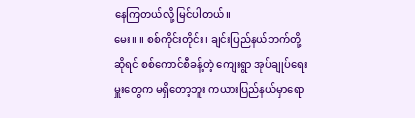နေကြတယ်လို့ မြင်ပါတယ်။
မေး။ ။ စစ်ကိုင်းတိုင်း၊ ချင်းပြည်နယ်ဘက်တို့ဆိုရင် စစ်ကောင်စီခန့်တဲ့ ကျေးရွာ အုပ်ချုပ်ရေးမှူးတွေက မရှိတော့ဘူး ကယားပြည်နယ်မှာရော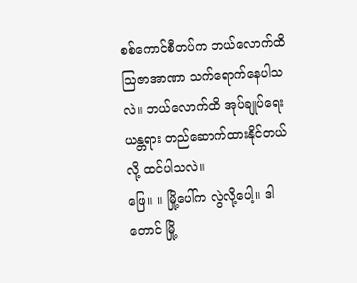စစ်ကောင်စီတပ်က ဘယ်လောက်ထိ ဩဇာအာဏာ သက်ရောက်နေပါသလဲ။ ဘယ်လောက်ထိ အုပ်ချုပ်ရေး ယန္တရား တည်ဆောက်ထားနိုင်တယ်လို့ ထင်ပါသလဲ။
ဖြေ။ ။ မြို့ပေါ်က လွဲလို့ပေါ့။ ဒါတောင် မြို့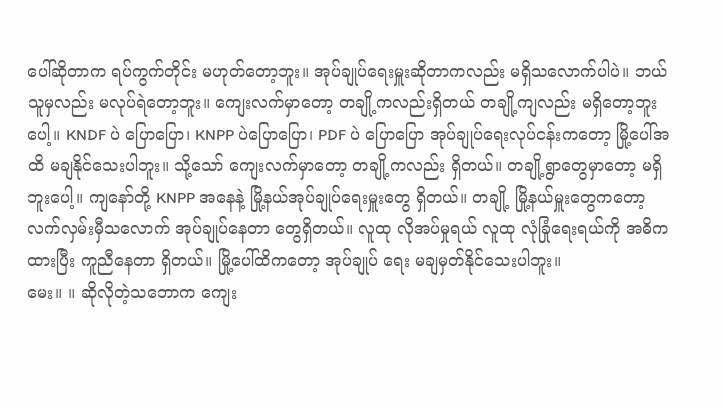ပေါ်ဆိုတာက ရပ်ကွက်တိုင်း မဟုတ်တော့ဘူး။ အုပ်ချုပ်ရေးမှူးဆိုတာကလည်း မရှိသလောက်ပါပဲ။ ဘယ်သူမှလည်း မလုပ်ရဲတော့ဘူး။ ကျေးလက်မှာတော့ တချို့ကလည်းရှိတယ် တချို့ကျလည်း မရှိတော့ဘူးပေါ့။ KNDF ပဲ ပြောပြော၊ KNPP ပဲပြောပြော၊ PDF ပဲ ပြောပြော အုပ်ချုပ်ရေးလုပ်ငန်းကတော့ မြို့ပေါ်အထိ မချနိုင်သေးပါဘူး။ သို့သော် ကျေးလက်မှာတော့ တချို့ကလည်း ရှိတယ်။ တချို့ရွာတွေမှာတော့ မရှိဘူးပေါ့။ ကျနော်တို့ KNPP အနေနဲ့ မြို့နယ်အုပ်ချုပ်ရေးမှူးတွေ ရှိတယ်။ တချို့ မြို့နယ်မှူးတွေကတော့ လက်လှမ်းမှီသလောက် အုပ်ချုပ်နေတာ တွေရှိတယ်။ လူထု လိုအပ်မှုရယ် လူထု လုံခြုံရေးရယ်ကို အဓိကထားပြီး ကူညီနေတာ ရှိတယ်။ မြို့ပေါ်ထိကတော့ အုပ်ချုပ် ရေး မချမှတ်နိုင်သေးပါဘူး။
မေး။ ။ ဆိုလိုတဲ့သဘောက ကျေး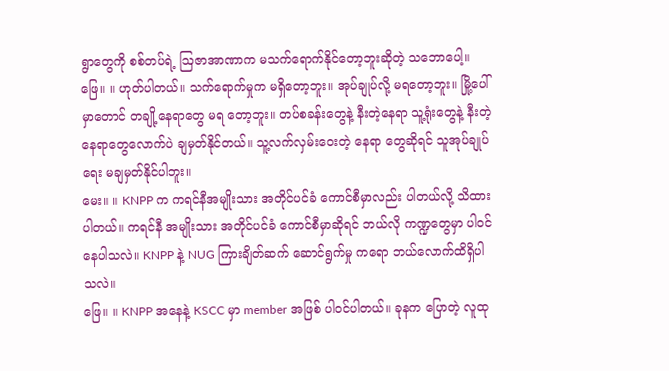ရွာတွေကို စစ်တပ်ရဲ့ ဩဇာအာဏာက မသက်ရောက်နိုင်တော့ဘူးဆိုတဲ့ သဘောပေါ့။
ဖြေ။ ။ ဟုတ်ပါတယ်။ သက်ရောက်မှုက မရှိတော့ဘူး။ အုပ်ချုပ်လို့ မရတော့ဘူး။ မြို့ပေါ်မှာတောင် တချို့နေရာတွေ မရ တော့ဘူး။ တပ်စခန်းတွေနဲ့ နီးတဲ့နေရာ သူ့ရုံးတွေနဲ့ နီးတဲ့နေရာတွေလောက်ပဲ ချမှတ်နိုင်တယ်။ သူ့လက်လှမ်းဝေးတဲ့ နေရာ တွေဆိုရင် သူအုပ်ချုပ်ရေး မချမှတ်နိုင်ပါဘူး။
မေး။ ။ KNPP က ကရင်နီအမျိုးသား အတိုင်ပင်ခံ ကောင်စီမှာလည်း ပါတယ်လို့ သိထားပါတယ်။ ကရင်နီ အမျိုးသား အတိုင်ပင်ခံ ကောင်စီမှာဆိုရင် ဘယ်လို ကဏ္ဍတွေမှာ ပါဝင်နေပါသလဲ။ KNPP နဲ့ NUG ကြားချိတ်ဆက် ဆောင်ရွက်မှု ကရော ဘယ်လောက်ထိရှိပါသလဲ။
ဖြေ။ ။ KNPP အနေနဲ့ KSCC မှာ member အဖြစ် ပါဝင်ပါတယ်။ ခုနက ပြောတဲ့ လူထု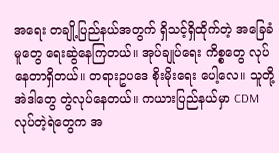အရေး တချို့ပြည်နယ်အတွက် ရှိသင့်ရှိထိုက်တဲ့ အခြေခံမူတွေ ရေးဆွဲနေကြတယ်။ အုပ်ချုပ်ရေး ကိစ္စတွေ လုပ်နေတာရှိတယ်။ တရားဥပဒေ စိုးမိုးရေး ပေါ့လေ။ သူတို့ အဲဒါတွေ တွဲလုပ်နေတယ်။ ကယားပြည်နယ်မှာ CDM လုပ်တဲ့ရဲတွေက အ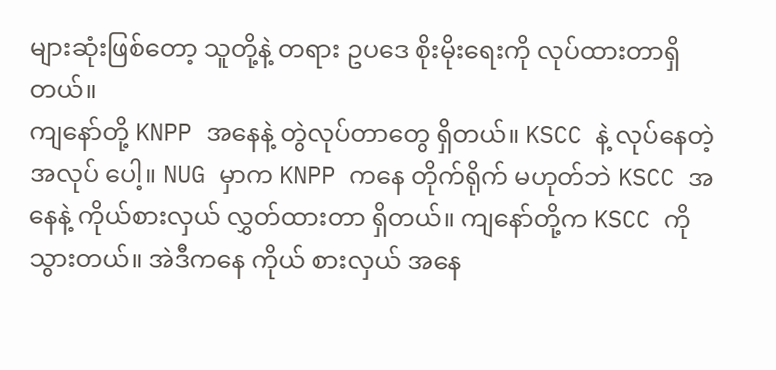များဆုံးဖြစ်တော့ သူတို့နဲ့ တရား ဥပဒေ စိုးမိုးရေးကို လုပ်ထားတာရှိတယ်။
ကျနော်တို့ KNPP အနေနဲ့ တွဲလုပ်တာတွေ ရှိတယ်။ KSCC နဲ့ လုပ်နေတဲ့ အလုပ် ပေါ့။ NUG မှာက KNPP ကနေ တိုက်ရိုက် မဟုတ်ဘဲ KSCC အနေနဲ့ ကိုယ်စားလှယ် လွှတ်ထားတာ ရှိတယ်။ ကျနော်တို့က KSCC ကို သွားတယ်။ အဲဒီကနေ ကိုယ် စားလှယ် အနေ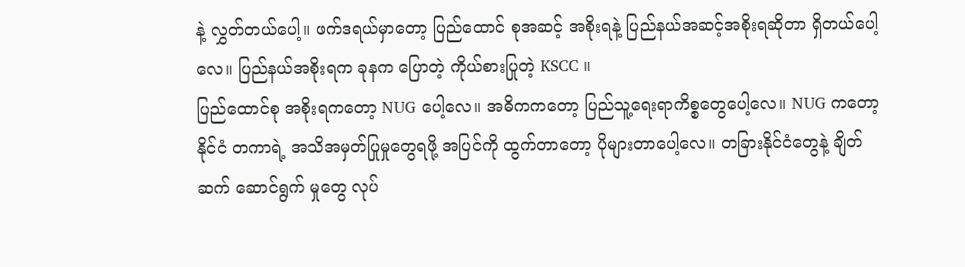နဲ့ လွှတ်တယ်ပေါ့။ ဖက်ဒရယ်မှာတော့ ပြည်ထောင် စုအဆင့် အစိုးရနဲ့ ပြည်နယ်အဆင့်အစိုးရဆိုတာ ရှိတယ်ပေါ့လေ။ ပြည်နယ်အစိုးရက ခုနက ပြောတဲ့ ကိုယ်စားပြုတဲ့ KSCC ။
ပြည်ထောင်စု အစိုးရကတော့ NUG ပေါ့လေ။ အဓိကကတော့ ပြည်သူ့ရေးရာကိစ္စတွေပေါ့လေ။ NUG ကတော့ နိုင်ငံ တကာရဲ့ အသိအမှတ်ပြုမှုတွေရဖို့ အပြင်ကို ထွက်တာတော့ ပိုများတာပေါ့လေ။ တခြားနိုင်ငံတွေနဲ့ ချိတ်ဆက် ဆောင်ရွက် မှုတွေ လုပ်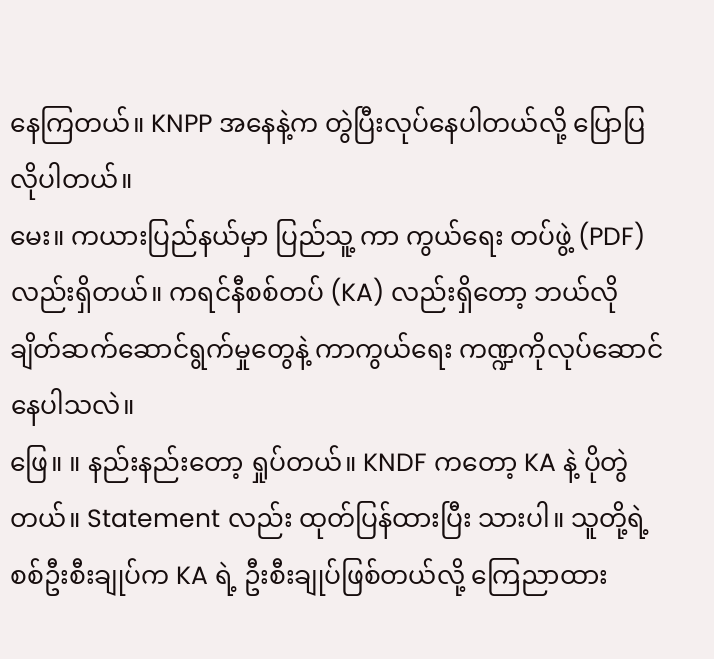နေကြတယ်။ KNPP အနေနဲ့က တွဲပြီးလုပ်နေပါတယ်လို့ ပြောပြလိုပါတယ်။
မေး။ ကယားပြည်နယ်မှာ ပြည်သူ့ ကာ ကွယ်ရေး တပ်ဖွဲ့ (PDF) လည်းရှိတယ်။ ကရင်နီစစ်တပ် (KA) လည်းရှိတော့ ဘယ်လို ချိတ်ဆက်ဆောင်ရွက်မှုတွေနဲ့ ကာကွယ်ရေး ကဏ္ဍကိုလုပ်ဆောင်နေပါသလဲ။
ဖြေ။ ။ နည်းနည်းတော့ ရှုပ်တယ်။ KNDF ကတော့ KA နဲ့ ပိုတွဲတယ်။ Statement လည်း ထုတ်ပြန်ထားပြီး သားပါ။ သူတို့ရဲ့ စစ်ဦးစီးချုပ်က KA ရဲ့ ဦးစီးချုပ်ဖြစ်တယ်လို့ ကြေညာထား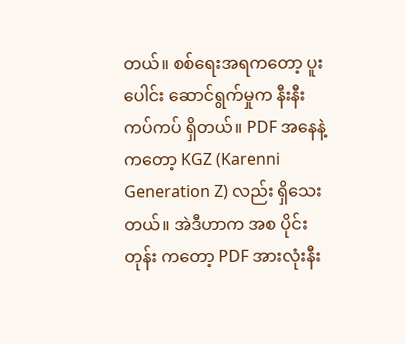တယ်။ စစ်ရေးအရကတော့ ပူးပေါင်း ဆောင်ရွက်မှုက နီးနီး ကပ်ကပ် ရှိတယ်။ PDF အနေနဲ့ကတော့ KGZ (Karenni Generation Z) လည်း ရှိသေးတယ်။ အဲဒီဟာက အစ ပိုင်းတုန်း ကတော့ PDF အားလုံးနီး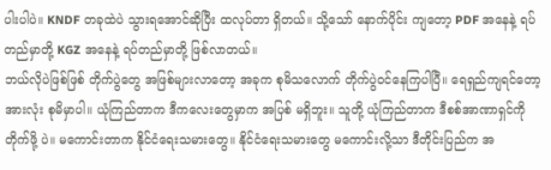ပါးပါပဲ။ KNDF တခုထဲပဲ သွားရအောင်ဆိုပြီး ထလုပ်တာ ရှိတယ်။ သို့သော် နောက်ပိုင်း ကျတော့ PDF အနေနဲ့ ရပ်တည်မှာတို့ KGZ အနေနဲ့ ရပ်တည်မှာတို့ ဖြစ်လာတယ်။
ဘယ်လိုပဲဖြစ်ဖြစ် တိုက်ပွဲတွေ အဖြစ်များလာတော့ အခုက စုမိသလောက် တိုက်ပွဲဝင်နေကြပါပြီ။ ရေရှည်ကျရင်တော့ အားလုံး စုမိမှာပါ။ ယုံကြည်တာက ဒီကလေးတွေမှာက အပြစ် မရှိဘူး။ သူတို့ ယုံကြည်တာက ဒီစစ်အာဏာရှင်ကို တိုက်ဖို့ ပဲ။ မကောင်းတာက နိုင်ငံရေးသမားတွေ။ နိုင်ငံရေးသမားတွေ မကောင်းလို့သာ ဒီတိုင်းပြည်က အ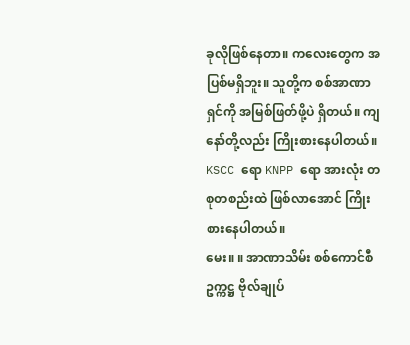ခုလိုဖြစ်နေတာ။ ကလေးတွေက အပြစ်မရှိဘူး။ သူတို့က စစ်အာဏာရှင်ကို အမြစ်ဖြတ်ဖို့ပဲ ရှိတယ်။ ကျနော်တို့လည်း ကြိုးစားနေပါတယ်။ KSCC ရော KNPP ရော အားလုံး တစုတစည်းထဲ ဖြစ်လာအောင် ကြိုးစားနေပါတယ်။
မေး။ ။ အာဏာသိမ်း စစ်ကောင်စီ ဥက္ကဋ္ဌ ဗိုလ်ချုပ်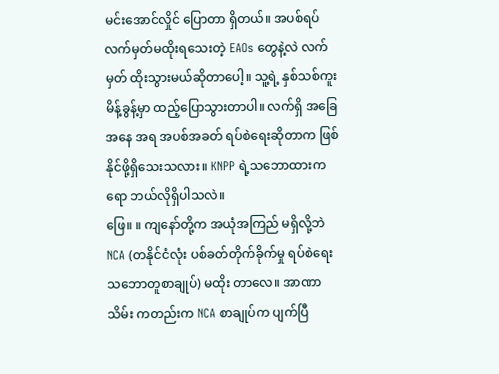မင်းအောင်လှိုင် ပြောတာ ရှိတယ်။ အပစ်ရပ် လက်မှတ်မထိုးရသေးတဲ့ EAOs တွေနဲ့လဲ လက်မှတ် ထိုးသွားမယ်ဆိုတာပေါ့။ သူ့ရဲ့ နှစ်သစ်ကူးမိန့်ခွန့်မှာ ထည့်ပြောသွားတာပါ။ လက်ရှိ အခြေအနေ အရ အပစ်အခတ် ရပ်စဲရေးဆိုတာက ဖြစ်နိုင်ဖို့ရှိသေးသလား။ KNPP ရဲ့သဘောထားကရော ဘယ်လိုရှိပါသလဲ။
ဖြေ။ ။ ကျနော်တို့က အယုံအကြည် မရှိလို့ဘဲ NCA (တနိုင်ငံလုံး ပစ်ခတ်တိုက်ခိုက်မှု ရပ်စဲရေး သဘောတူစာချုပ်) မထိုး တာလေ။ အာဏာသိမ်း ကတည်းက NCA စာချုပ်က ပျက်ပြီ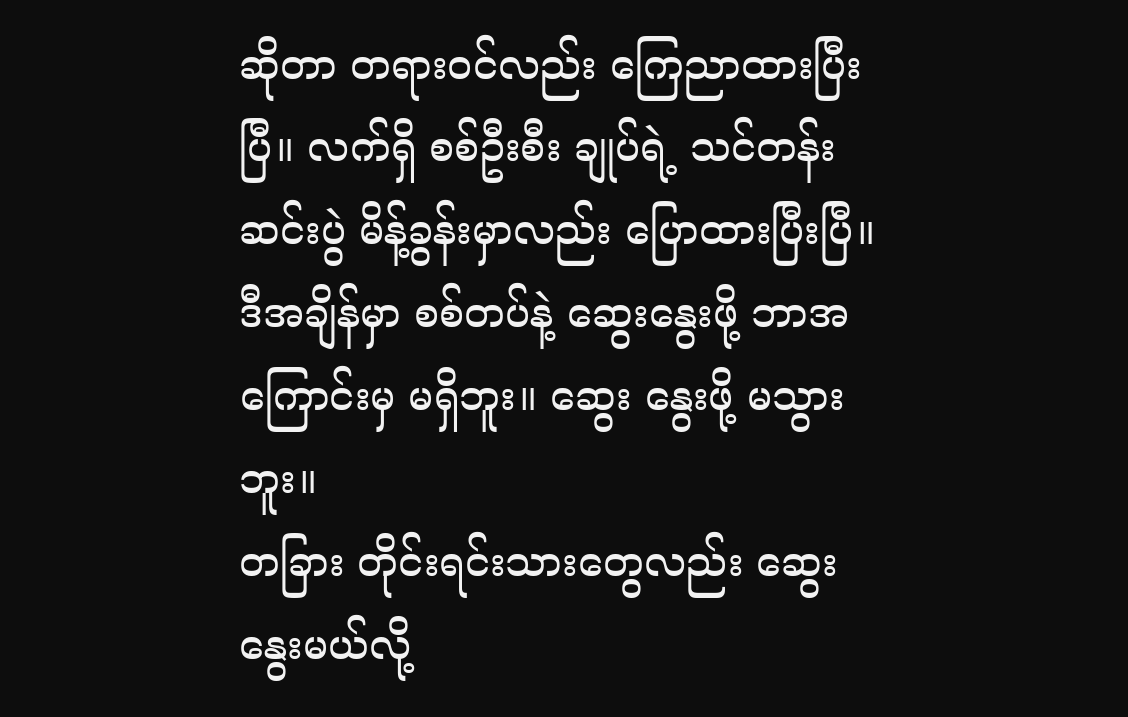ဆိုတာ တရားဝင်လည်း ကြေညာထားပြီးပြီ။ လက်ရှိ စစ်ဦးစီး ချုပ်ရဲ့ သင်တန်းဆင်းပွဲ မိန့်ခွန်းမှာလည်း ပြောထားပြီးပြီ။ ဒီအချိန်မှာ စစ်တပ်နဲ့ ဆွေးနွေးဖို့ ဘာအကြောင်းမှ မရှိဘူး။ ဆွေး နွေးဖို့ မသွားဘူး။
တခြား တိုင်းရင်းသားတွေလည်း ဆွေးနွေးမယ်လို့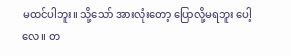မထင်ပါဘူး။ သို့သော် အားလုံးတော့ ပြောလို့မရဘူး ပေါ့လေ။ တ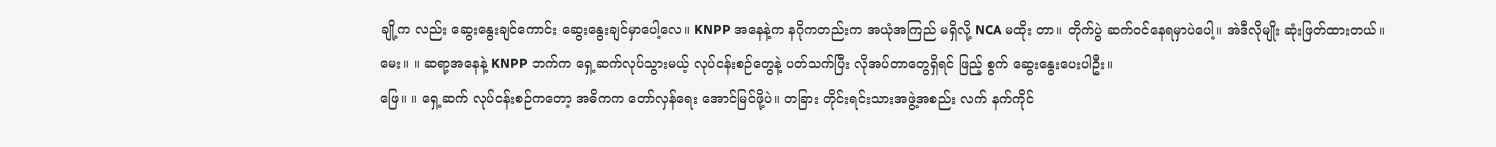ချို့က လည်း ဆွေးနွေးချင်ကောင်း ဆွေးနွေးချင်မှာပေါ့လေ။ KNPP အနေနဲ့က နဂိုကတည်းက အယုံအကြည် မရှိလို့ NCA မထိုး တာ။ တိုက်ပွဲ ဆက်ဝင်နေရမှာပဲပေါ့။ အဲဒီလိုမျိုး ဆုံးဖြတ်ထားတယ်။
မေး။ ။ ဆရာ့အနေနဲ့ KNPP ဘက်က ရှေ့ဆက်လုပ်သွားမယ့် လုပ်ငန်းစဉ်တွေနဲ့ ပတ်သက်ပြီး လိုအပ်တာတွေရှိရင် ဖြည့် စွက် ဆွေးနွေးပေးပါဦး။
ဖြေ။ ။ ရှေ့ဆက် လုပ်ငန်းစဉ်ကတော့ အဓိကက တော်လှန်ရေး အောင်မြင်ဖို့ပဲ။ တခြား တိုင်းရင်းသားအဖွဲ့အစည်း လက် နက်ကိုင်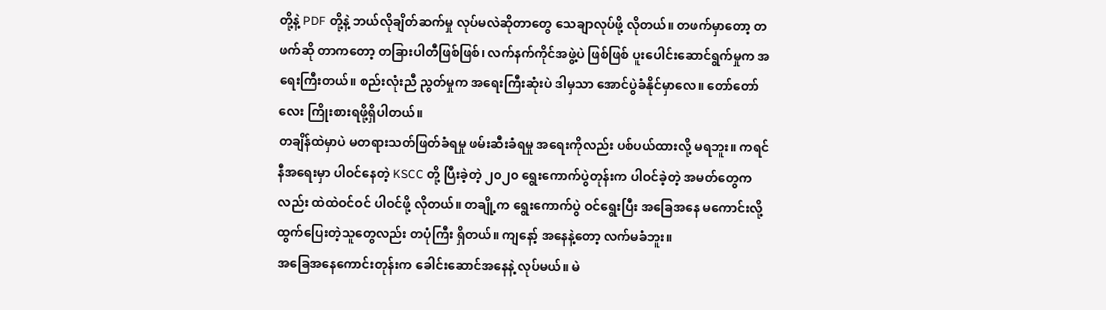တို့နဲ့ PDF တို့နဲ့ ဘယ်လိုချိတ်ဆက်မှု လုပ်မလဲဆိုတာတွေ သေချာလုပ်ဖို့ လိုတယ်။ တဖက်မှာတော့ တဖက်ဆို တာကတော့ တခြားပါတီဖြစ်ဖြစ်၊ လက်နက်ကိုင်အဖွဲ့ပဲ ဖြစ်ဖြစ် ပူးပေါင်းဆောင်ရွက်မှုက အရေးကြီးတယ်။ စည်းလုံးညီ ညွတ်မှုက အရေးကြီးဆုံးပဲ ဒါမှသာ အောင်ပွဲခံနိုင်မှာလေ။ တော်တော်လေး ကြိုးစားရဖို့ရှိပါတယ်။
တချိန်ထဲမှာပဲ မတရားသတ်ဖြတ်ခံရမှု ဖမ်းဆီးခံရမှု အရေးကိုလည်း ပစ်ပယ်ထားလို့ မရဘူး။ ကရင်နီအရေးမှာ ပါဝင်နေတဲ့ KSCC တို့ ပြီးခဲ့တဲ့ ၂၀၂၀ ရွေးကောက်ပွဲတုန်းက ပါဝင်ခဲ့တဲ့ အမတ်တွေကလည်း ထဲထဲဝင်ဝင် ပါဝင်ဖို့ လိုတယ်။ တချို့က ရွေးကောက်ပွဲ ဝင်ရွေးပြီး အခြေအနေ မကောင်းလို့ ထွက်ပြေးတဲ့သူတွေလည်း တပုံကြီး ရှိတယ်။ ကျနော့် အနေနဲ့တော့ လက်မခံဘူး။
အခြေအနေကောင်းတုန်းက ခေါင်းဆောင်အနေနဲ့ လုပ်မယ်။ မဲ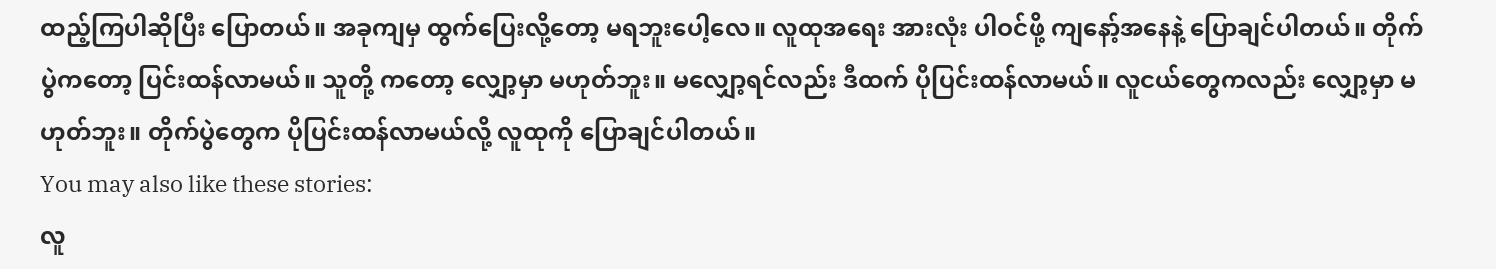ထည့်ကြပါဆိုပြီး ပြောတယ်။ အခုကျမှ ထွက်ပြေးလို့တော့ မရဘူးပေါ့လေ။ လူထုအရေး အားလုံး ပါဝင်ဖို့ ကျနော့်အနေနဲ့ ပြောချင်ပါတယ်။ တိုက်ပွဲကတော့ ပြင်းထန်လာမယ်။ သူတို့ ကတော့ လျှော့မှာ မဟုတ်ဘူး။ မလျှော့ရင်လည်း ဒီထက် ပိုပြင်းထန်လာမယ်။ လူငယ်တွေကလည်း လျှော့မှာ မဟုတ်ဘူး။ တိုက်ပွဲတွေက ပိုပြင်းထန်လာမယ်လို့ လူထုကို ပြောချင်ပါတယ်။
You may also like these stories:
လူ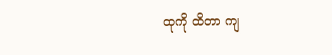ထုကို ထိတာ ကျ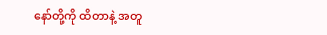နော်တို့ကို ထိတာနဲ့ အတူ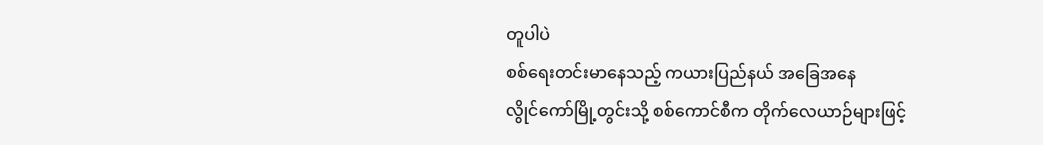တူပါပဲ
စစ်ရေးတင်းမာနေသည့် ကယားပြည်နယ် အခြေအနေ
လွိုင်ကော်မြို့တွင်းသို့ စစ်ကောင်စီက တိုက်လေယာဉ်များဖြင့်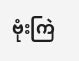ဗုံးကြဲ